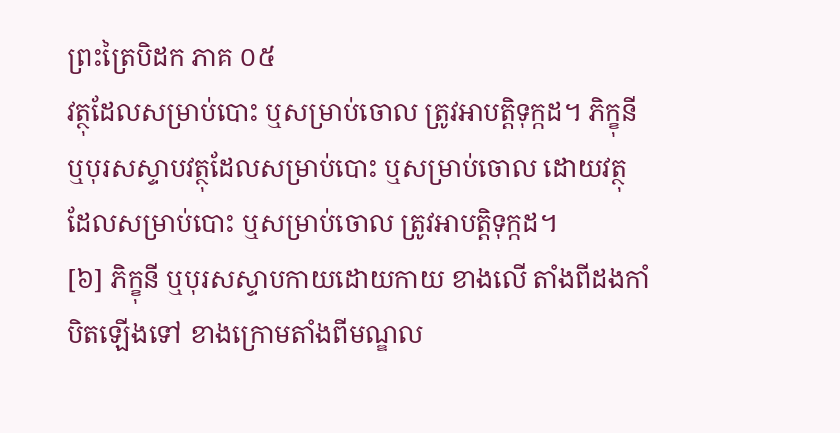ព្រះត្រៃបិដក ភាគ ០៥
វត្ថុដែលសម្រាប់បោះ ឬសម្រាប់ចោល ត្រូវអាបត្តិទុក្កដ។ ភិក្ខុនី ឬបុរសស្ទាបវត្ថុដែលសម្រាប់បោះ ឬសម្រាប់ចោល ដោយវត្ថុដែលសម្រាប់បោះ ឬសម្រាប់ចោល ត្រូវអាបត្តិទុក្កដ។
[៦] ភិក្ខុនី ឬបុរសស្ទាបកាយដោយកាយ ខាងលើ តាំងពីដងកាំបិតឡើងទៅ ខាងក្រោមតាំងពីមណ្ឌល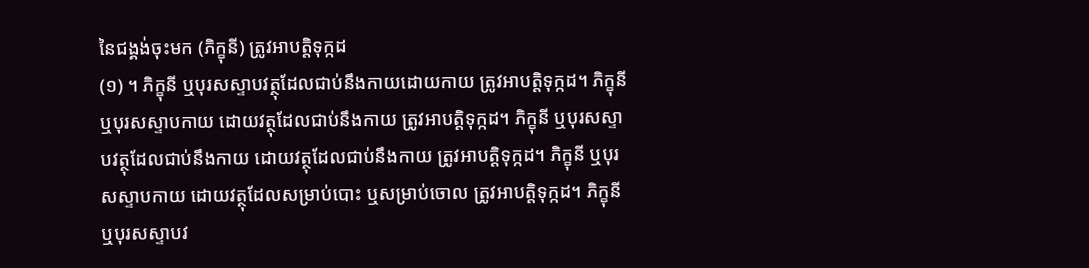នៃជង្គង់ចុះមក (ភិក្ខុនី) ត្រូវអាបត្តិទុក្កដ
(១) ។ ភិក្ខុនី ឬបុរសស្ទាបវត្ថុដែលជាប់នឹងកាយដោយកាយ ត្រូវអាបត្តិទុក្កដ។ ភិក្ខុនី ឬបុរសស្ទាបកាយ ដោយវត្ថុដែលជាប់នឹងកាយ ត្រូវអាបត្តិទុក្កដ។ ភិក្ខុនី ឬបុរសស្ទាបវត្ថុដែលជាប់នឹងកាយ ដោយវត្ថុដែលជាប់នឹងកាយ ត្រូវអាបត្តិទុក្កដ។ ភិក្ខុនី ឬបុរសស្ទាបកាយ ដោយវត្ថុដែលសម្រាប់បោះ ឬសម្រាប់ចោល ត្រូវអាបត្តិទុក្កដ។ ភិក្ខុនី ឬបុរសស្ទាបវ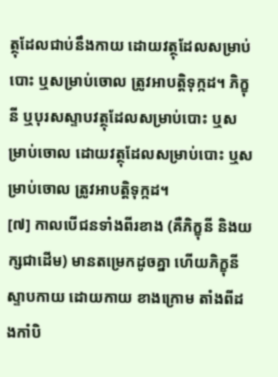ត្ថុដែលជាប់នឹងកាយ ដោយវត្ថុដែលសម្រាប់បោះ ឬសម្រាប់ចោល ត្រូវអាបត្តិទុក្កដ។ ភិក្ខុនី ឬបុរសស្ទាបវត្ថុដែលសម្រាប់បោះ ឬសម្រាប់ចោល ដោយវត្ថុដែលសម្រាប់បោះ ឬសម្រាប់ចោល ត្រូវអាបត្តិទុក្កដ។
[៧] កាលបើជនទាំងពីរខាង (គឺភិក្ខុនី និងយក្សជាដើម) មានតម្រេកដូចគ្នា ហើយភិក្ខុនី ស្ទាបកាយ ដោយកាយ ខាងក្រោម តាំងពីដងកាំបិ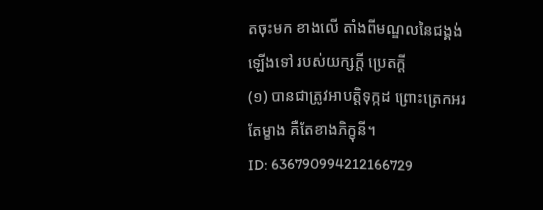តចុះមក ខាងលើ តាំងពីមណ្ឌលនៃជង្គង់ឡើងទៅ របស់យក្សក្តី ប្រេតក្តី
(១) បានជាត្រូវអាបត្តិទុក្កដ ព្រោះត្រេកអរតែម្ខាង គឺតែខាងភិក្ខុនី។
ID: 636790994212166729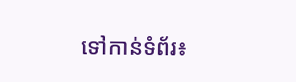ទៅកាន់ទំព័រ៖